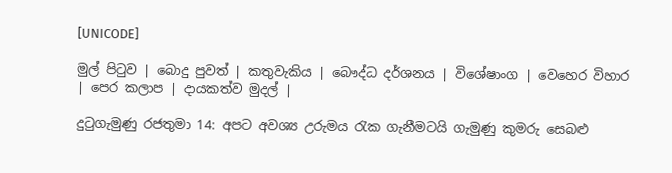[UNICODE]

මුල් පිටුව | බොදු පුවත් | කතුවැකිය | බෞද්ධ දර්ශනය | විශේෂාංග | වෙහෙර විහාර | පෙර කලාප | දායකත්ව මුදල් |

දුටුගැමුණු රජතුමා 14: අපට අවශ්‍ය උරුමය රැක ගැනීමටයි ගැමුණු කුමරු සෙබළු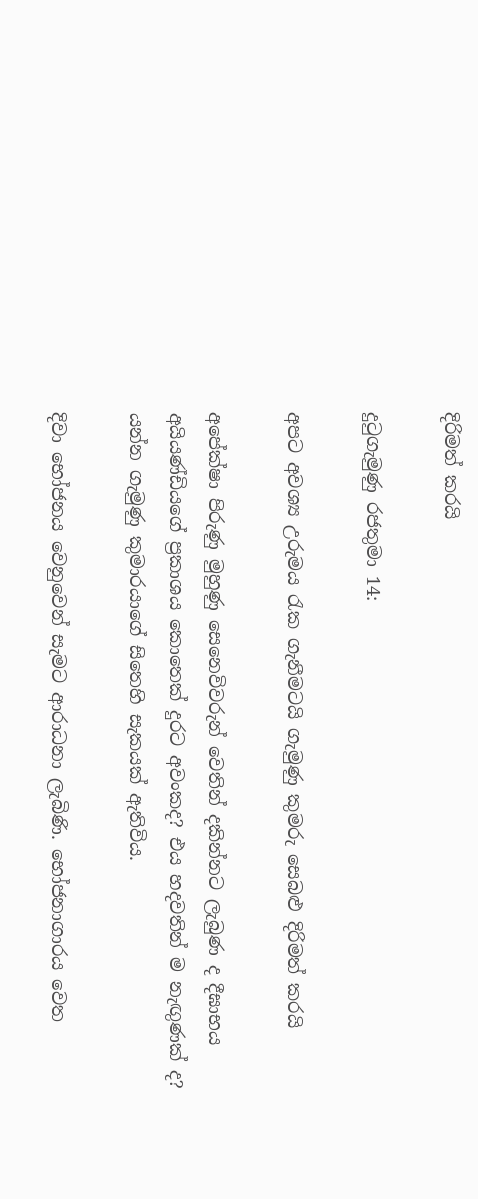දිරිමත් කරයි

දුටුගැමුණු රජතුමා 14:

අපට අවශ්‍ය උරුමය රැක ගැනීමටයි ගැමුණු කුමරු සෙබළු දිරිමත් කරයි

අපේක්ෂා පිරුණු මුහුණු සෙනෙවිවරුන් වෙතින් දකින්නට ලැබුණ ද දීඝාභය අයියණ්ඩියගේ ප්‍රකාශය කොතෙක් දුරට අවංකද? එය හදවතින් ම නැඟුණක් ද? යන්න ගැමුණු කුමාරයාගේ සිතෙහි සැකයක් ඇතිවිය.

දිවා භෝජනය වෙනුවෙන් සැමට ආරාධනා ලැබිණි. භෝජනාගාරය වෙත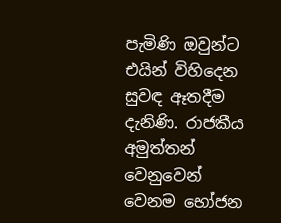පැමිණි ඔවුන්ට එයින් විහිදෙන සුවඳ ඈතදීම දැනිණි. රාජකීය අමුත්තන් වෙනුවෙන් වෙනම භෝජන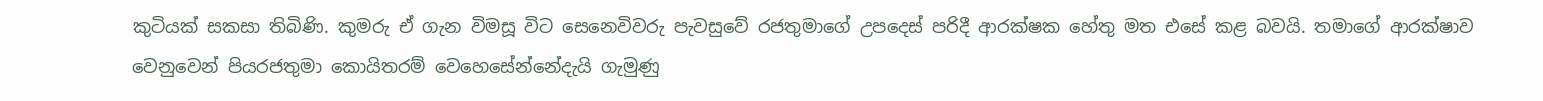කුටියක් සකසා තිබිණි. කුමරු ඒ ගැන විමසූ විට සෙනෙවිවරු පැවසුවේ රජතුමාගේ උපදෙස් පරිදී ආරක්ෂක හේතු මත එසේ කළ බවයි. තමාගේ ආරක්ෂාව වෙනුවෙන් පියරජතුමා කොයිතරම් වෙහෙසේන්නේදැයි ගැමුණු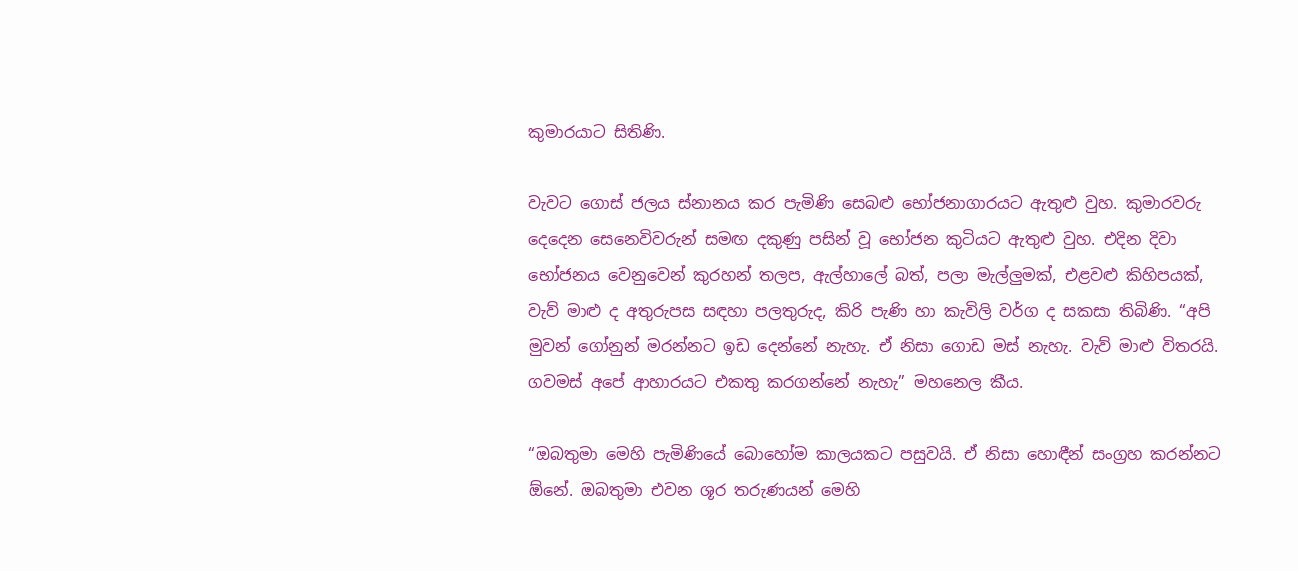කුමාරයාට සිතිණි.

වැවට ගොස් ජලය ස්නානය කර පැමිණි සෙබළු භෝජනාගාරයට ඇතුළු වුහ. කුමාරවරු දෙදෙන සෙනෙවිවරුන් සමඟ දකුණු පසින් වූ භෝජන කුටියට ඇතුළු වුහ. එදින දිවා භෝජනය වෙනුවෙන් කුරහන් තලප, ඇල්හාලේ බත්, පලා මැල්ලුමක්, එළවළු කිහිපයක්, වැව් මාළු ද අතුරුපස සඳහා පලතුරුද, කිරි පැණි හා කැවිලි වර්ග ද සකසා තිබිණි. “අපි මුවන් ගෝනුන් මරන්නට ඉඩ දෙන්නේ නැහැ. ඒ නිසා ගොඩ මස් නැහැ. වැව් මාළු විතරයි. ගවමස් අපේ ආහාරයට එකතු කරගන්නේ නැහැ” මහනෙල කීය.

“ඔබතුමා මෙහි පැමිණියේ බොහෝම කාලයකට පසුවයි. ඒ නිසා හොඳීන් සංග්‍රහ කරන්නට ඕනේ. ඔබතුමා එවන ශූර තරුණයන් මෙහි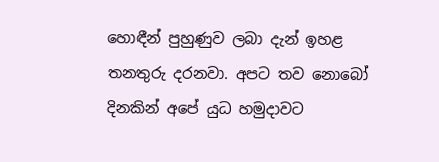හොඳීන් පුහුණුව ලබා දැන් ඉහළ තනතුරු දරනවා. අපට තව නොබෝ දිනකින් අපේ යුධ හමුදාවට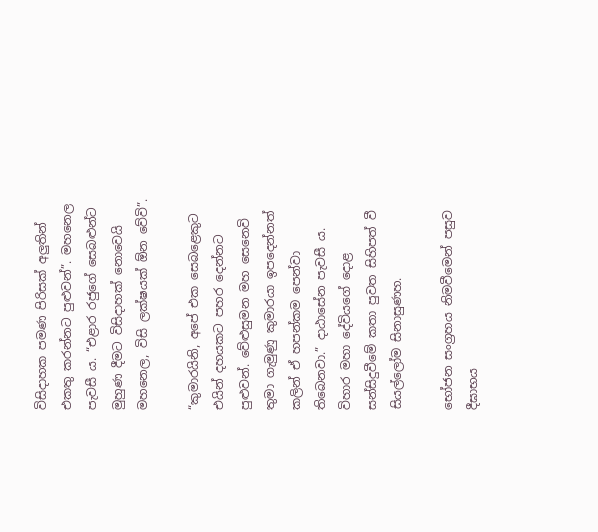විසිදාහක පමණ පිරිසක් අලුතින් එකතු කරන්නට පුළුවන්”. මහනෙල පැවසී ය. “එළාර රජුගේ සෙබළුන්ට මුහුණ දීමට විසිදාහක් නොවෙයි මහනෙල, විසි ලක්ෂයක් ඕන වේවි”.

“කුමාරයිනි, අපේ එක සෙබළෙකුට එයින් දහයකට පහර දෙන්නට පුළුවන්. වේළුසුමන මහ සෙනෙවි තුමා ගැමුණු කුමාරයා ඉපදෙන්නත් කලින් ඒ හපන්කම පෙන්වා තිබෙනවා.” දාඨාසේන පැවසී ය. විහාර මහා දේවියගේ දොළ සන්සිදුවීමේ කතා පුවත සිහිපත් වී සියල්ලෝම සිනාසුණහ.

භෝජන සංග්‍රහය නිමවීමෙන් පසුව දීඝාභය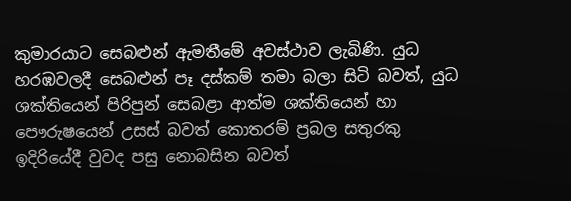කුමාරයාට සෙබළුන් ඇමතීමේ අවස්ථාව ලැබිණි. යුධ හරඹවලදී සෙබළුන් පෑ දස්කම් තමා බලා සිටි බවත්, යුධ ශක්තියෙන් පිරිපුන් සෙබළා ආත්ම ශක්තියෙන් හා පෞරුෂයෙන් උසස් බවත් කොතරම් ප්‍රබල සතුරකු ඉදිරියේදී වුවද පසු නොබසින බවත්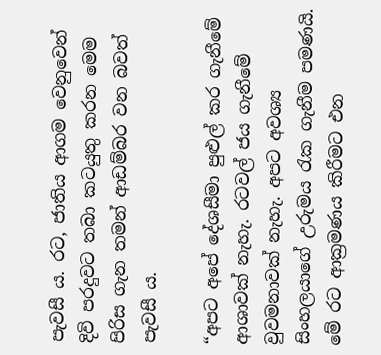පැවසී ය. රට, ජාතිය ආගම වෙනුවෙන් දිවි පරදුවට තබා කටයුතු කරන මෙම පිරිස ගැන තමන් ආඩම්බර වන බවත් පැවසී ය.

“අපට අපේ දේශසීමා පුළුල් කර ගැනීමේ ආශාවක් නැහැ. රටවල් ජය ගැනීමේ වුවමනාවක් නැහැ. අපට අවශ්‍ය සිංහලයාගේ උරුමය රැක ගැනීම පමණයි. මේ රට ආක්‍රමණය කිරීමට එන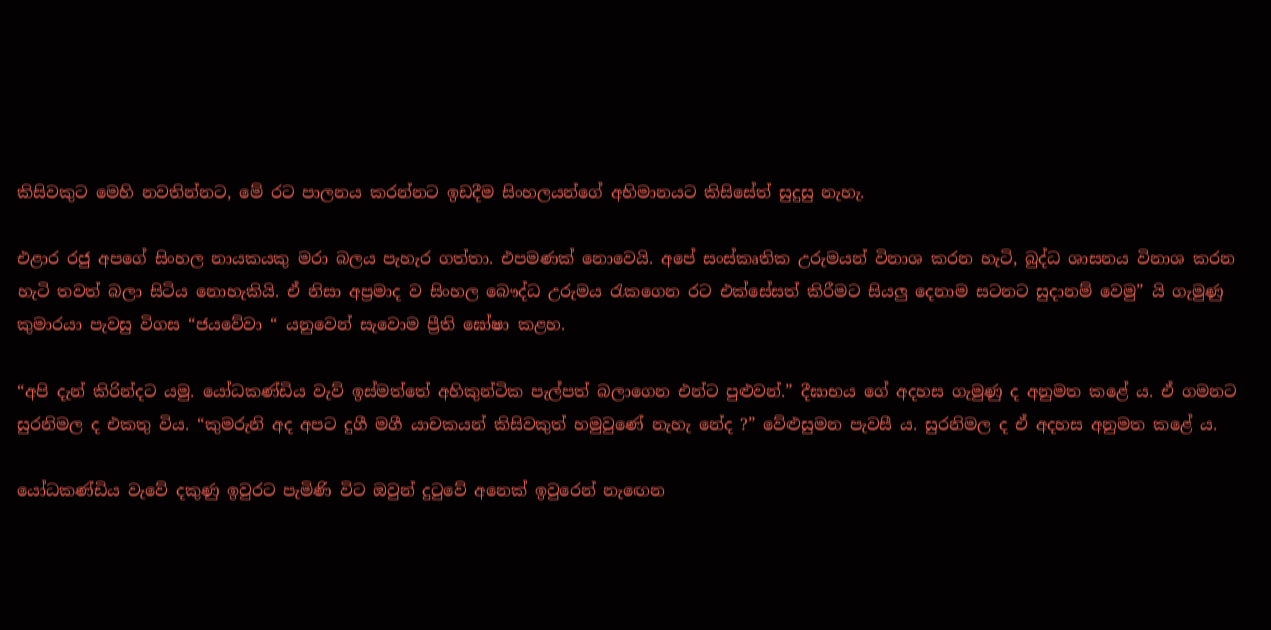කිසිවකුට මෙහි නවතින්නට, මේ රට පාලනය කරන්නට ඉඩදීම සිංහලයන්ගේ අභිමානයට කිසිසේත් සුදුසු නැහැ.

එළාර රජු අපගේ සිංහල නායකයකු මරා බලය පැහැර ගත්තා. එපමණක් නොවෙයි. අපේ සංස්කෘතික උරුමයන් විනාශ කරන හැටි, බුද්ධ ශාසනය විනාශ කරන හැටි තවත් බලා සිටිය නොහැකියි. ඒ නිසා අප්‍රමාද ව සිංහල බෞද්ධ උරුමය රැකගෙන රට එක්සේසත් කිරීමට සියලු දෙනාම සටනට සුදානම් වෙමු” යි ගැමුණු කුමාරයා පැවසු විගස “ජයවේවා “ යනුවෙන් සැවොම ප්‍රීති ඝෝෂා කළහ.

“අපි දැන් කිරින්දට යමු. යෝධකණ්ඩිය වැව් ඉස්මත්තේ අහිකුන්ටික පැල්පත් බලාගෙන එන්ට පුළුවන්.” දීඝාභය ගේ අදහස ගැමුණු ද අනුමත කළේ ය. ඒ ගමනට සුරනිමල ද එකතු විය. “කුමරුනි අද අපට දුගී මගී යාචකයන් කිසිවකුත් හමුවුණේ නැහැ නේද ?” වේළුසුමන පැවසී ය. සුරනිමල ද ඒ අදහස අනුමත කළේ ය.

යෝධකණ්ඩිය වැවේ දකුණු ඉවුරට පැමිණි විට ඔවුන් දුටුවේ අනෙක් ඉවුරෙන් නැඟෙන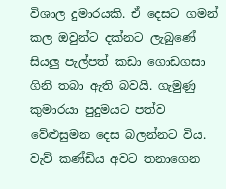විශාල දුමාරයකි. ඒ දෙසට ගමන් කල ඔවුන්ට දක්නට ලැබුණේ සියලු පැල්පත් කඩා ගොඩගසා ගිනි තබා ඇති බවයි. ගැමුණු කුමාරයා පුදුමයට පත්ව වේළුසුමන දෙස බලන්නට විය. වැව් කණ්ඩිය අවට තනාගෙන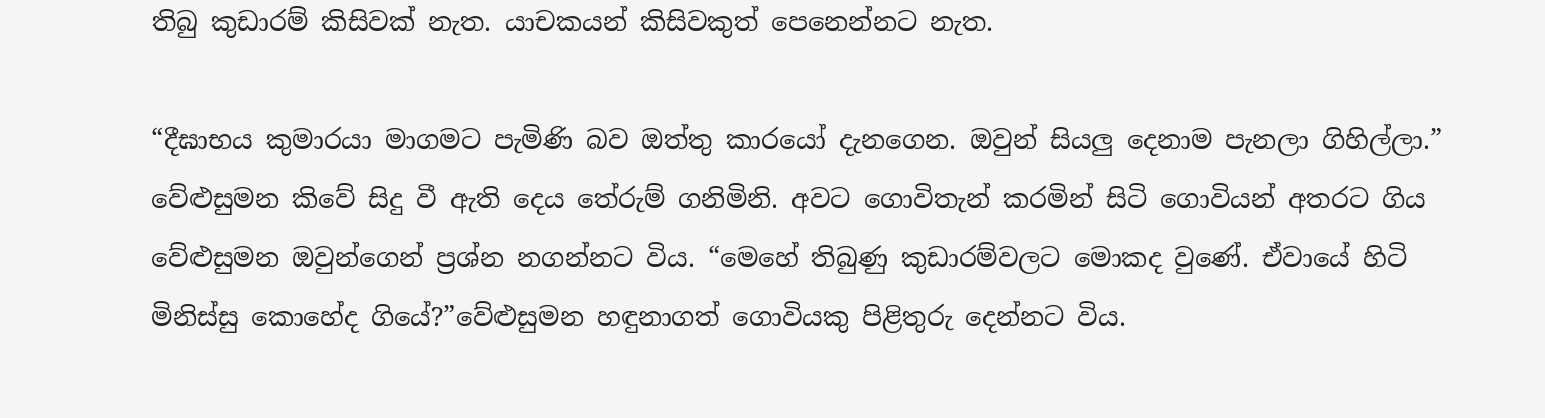තිබු කුඩාරම් කිසිවක් නැත. යාචකයන් කිසිවකුත් පෙනෙන්නට නැත.

“දීඝාභය කුමාරයා මාගමට පැමිණි බව ඔත්තු කාරයෝ දැනගෙන. ඔවුන් සියලු දෙනාම පැනලා ගිහිල්ලා.” වේළුසුමන කිවේ සිදු වී ඇති දෙය තේරුම් ගනිමිනි. අවට ගොවිතැන් කරමින් සිටි ගොවියන් අතරට ගිය වේළුසුමන ඔවුන්ගෙන් ප්‍රශ්න නගන්නට විය. “මෙහේ තිබුණු කුඩාරම්වලට මොකද වුණේ. ඒවායේ හිටි මිනිස්සු කොහේද ගියේ?”වේළුසුමන හඳුනාගත් ගොවියකු පිළිතුරු දෙන්නට විය.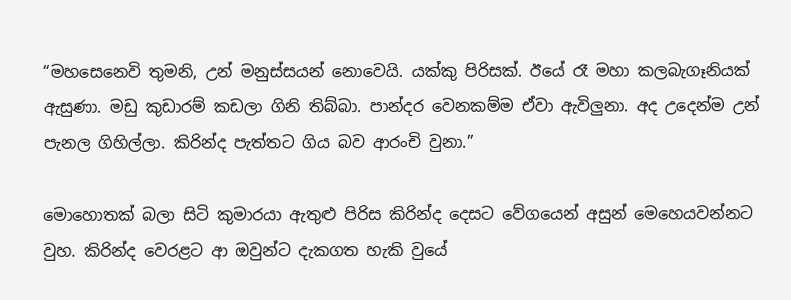“මහසෙනෙවි තුමනි, උන් මනුස්සයන් නොවෙයි. යක්කු පිරිසක්. ඊයේ රෑ මහා කලබැගෑනියක් ඇසුණා. මඩු කුඩාරම් කඩලා ගිනි තිබ්බා. පාන්දර වෙනකම්ම ඒවා ඇවිලුනා. අද උදෙන්ම උන් පැනල ගිහිල්ලා. කිරින්ද පැත්තට ගිය බව ආරංචි වුනා.”

මොහොතක් බලා සිටි කුමාරයා ඇතුළු පිරිස කිරින්ද දෙසට වේගයෙන් අසුන් මෙහෙයවන්නට වුහ. කිරින්ද වෙරළට ආ ඔවුන්ට දැකගත හැකි වුයේ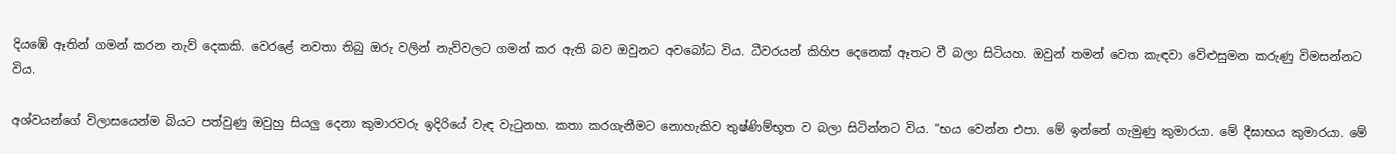දියඹේ ඈතින් ගමන් කරන නැව් දෙකකි. වෙරළේ නවතා තිබු ඔරු වලින් නැව්වලට ගමන් කර ඇති බව ඔවුනට අවබෝධ විය. ධීවරයන් කිහිප දෙනෙක් ඈතට වී බලා සිටියහ. ඔවුන් තමන් වෙත කැඳවා වේළුසුමන කරුණු විමසන්නට විය.

අශ්වයන්ගේ විලාසයෙන්ම බියට පත්වුණු ඔවුහු සියලු දෙනා කුමාරවරු ඉදිරියේ වැඳ වැටුනහ. කතා කරගැනීමට නොහැකිව තුෂ්ණිම්භූත ව බලා සිටින්නට විය. “භය වෙන්න එපා. මේ ඉන්නේ ගැමුණු කුමාරයා. මේ දීඝාභය කුමාරයා. මේ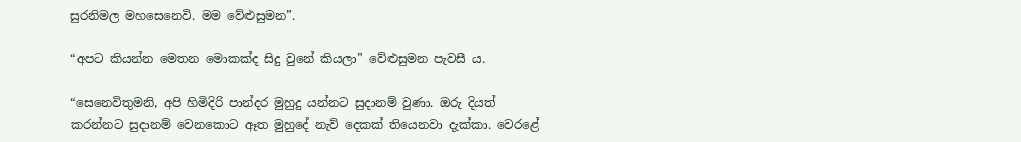සුරනිමල මහසෙනෙවි. මම වේළුසුමන”.

“අපට කියන්න මෙතන මොකක්ද සිදු වුනේ කියලා” වේළුසුමන පැවසී ය.

“සෙනෙවිතුමනි, අපි හිමිදිරි පාන්දර මුහුදු යන්නට සුදානම් වුණා. ඔරු දියත් කරන්නට සුදානම් වෙනකොට ඈත මුහුදේ නැව් දෙකක් තියෙනවා දැක්කා. වෙරළේ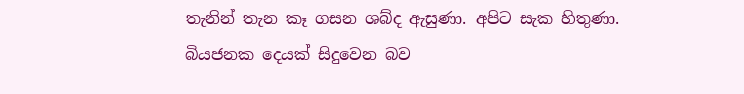තැනින් තැන කෑ ගසන ශබ්ද ඇසුණා. අපිට සැක හිතුණා. බියජනක දෙයක් සිදුවෙන බව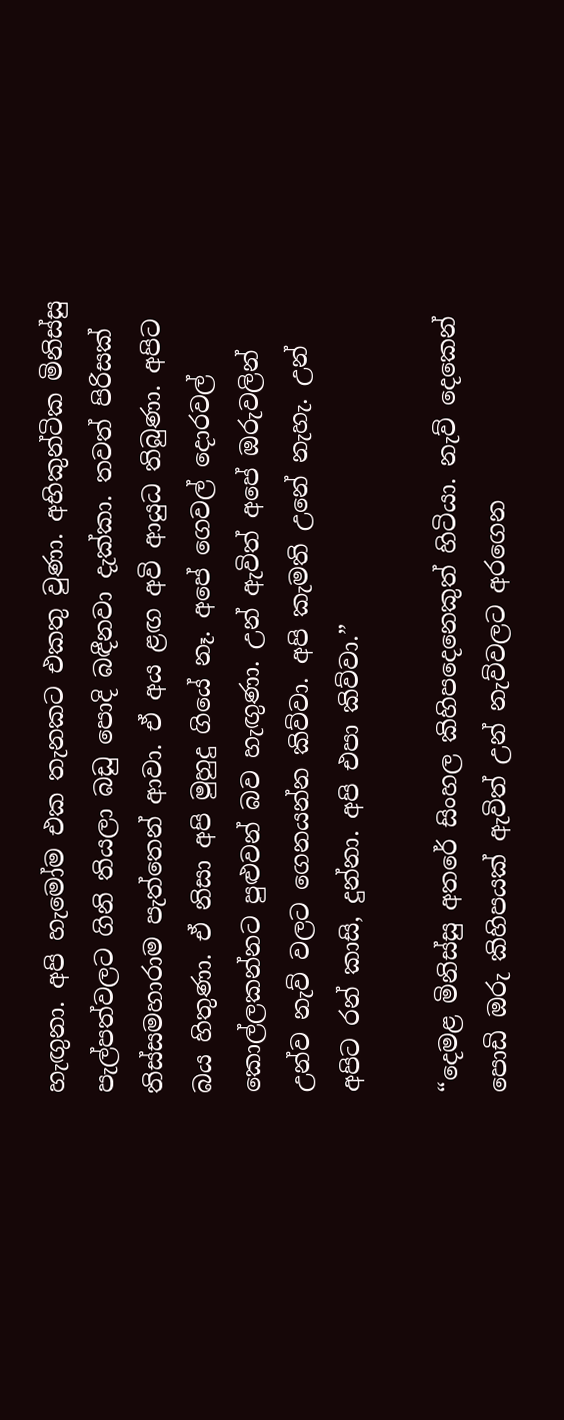හැඟුනා. අපි හැමෝම එක තැනකට එකතු වුණා. අභිකුන්ටික මිනිස්සු පැල්පත්වලට ගිනි තියලා බඩු පොදි බඳීනවා දැක්කා. තවත් පිරිසක් තිස්සමහාරාම පැත්තෙන් ආවා. ඒ අය ළඟ අවි ආයුධ තිබුණා. අපිට බය හිතුණා. ඒ නිසා අපි මුහුදු ගියේ නෑ. අපේ ගෙවල් දොරවල් කොල්ලකන්නට පුළුවන් බව හැඟුණා. උන් ඇවිත් අපේ ඔරුවලින් උන්ව නැව් වලට ගෙනයන්න කිව්වා. අපි කැමති උනේ නැහැ. උන් අපිට රන් කාසි, දුන්නා. අපි එපා කිව්වා.”

“දෙමළ මිනිස්සු අතරේ සිංහල කිහිපදෙනෙකුත් හිටියා. නැව් දෙකෙන් පොඩි ඔරු කිහිපයක් ඇවිත් උන් නැව්වලට අරගෙන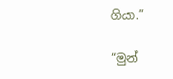ගියා.”

“මුන්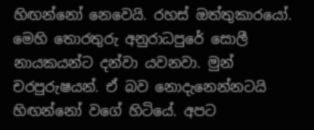හිඟන්නෝ නෙවෙයි. රහස් ඔත්තුකාරයෝ. මෙහි තොරතුරු අනුරාධපුරේ සොලී නායකයන්ට දන්වා යවනවා. මුන් චරපුරුෂයන්. ඒ බව නොදැනෙන්නටයි හිඟන්නෝ වගේ හිටියේ. අපට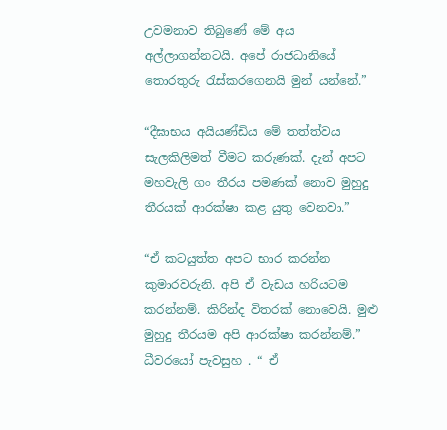උවමනාව තිබුණේ මේ අය අල්ලාගන්නටයි. අපේ රාජධානියේ තොරතුරු රැස්කරගෙනයි මුන් යන්නේ.”

“දීඝාභය අයියණ්ඩිය මේ තත්ත්වය සැලකිලිමත් වීමට කරුණක්. දැන් අපට මහවැලි ගං තීරය පමණක් නොව මුහුදු තීරයක් ආරක්ෂා කළ යුතු වෙනවා.”

“ඒ කටයුත්ත අපට භාර කරන්න කුමාරවරුනි. අපි ඒ වැඩය හරියටම කරන්නම්. කිරින්ද විතරක් නොවෙයි. මුළු මුහුදු තීරයම අපි ආරක්ෂා කරන්නම්.” ධීවරයෝ පැවසුහ . “ ඒ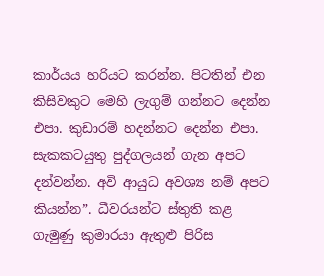කාර්යය හරියට කරන්න. පිටතින් එන කිසිවකුට මෙහි ලැගුම් ගන්නට දෙන්න එපා. කුඩාරම් හදන්නට දෙන්න එපා. සැකකටයුතු පුද්ගලයන් ගැන අපට දන්වන්න. අවි ආයුධ අවශ්‍ය නම් අපට කියන්න”. ධීවරයන්ට ස්තුති කළ ගැමුණු කුමාරයා ඇතුළු පිරිස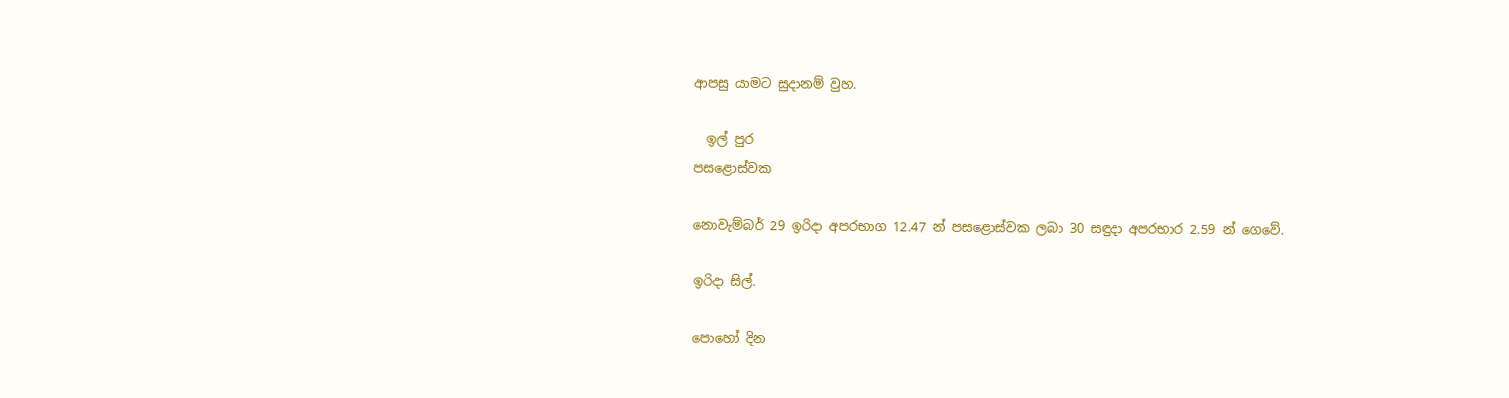ආපසු යාමට සුදානම් වුහ.

  ඉල් පුර
පසළොස්වක

නොවැම්බර් 29 ඉරිදා අපරභාග 12.47 න් පසළොස්වක ලබා 30 සඳුදා අපරභාර 2.59 න් ගෙවේ.

ඉරිදා සිල්.

පොහෝ දින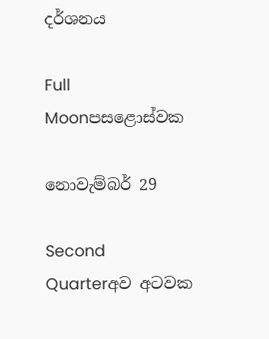දර්ශනය

Full Moonපසළොස්වක

නොවැම්බර් 29

Second Quarterඅව අටවක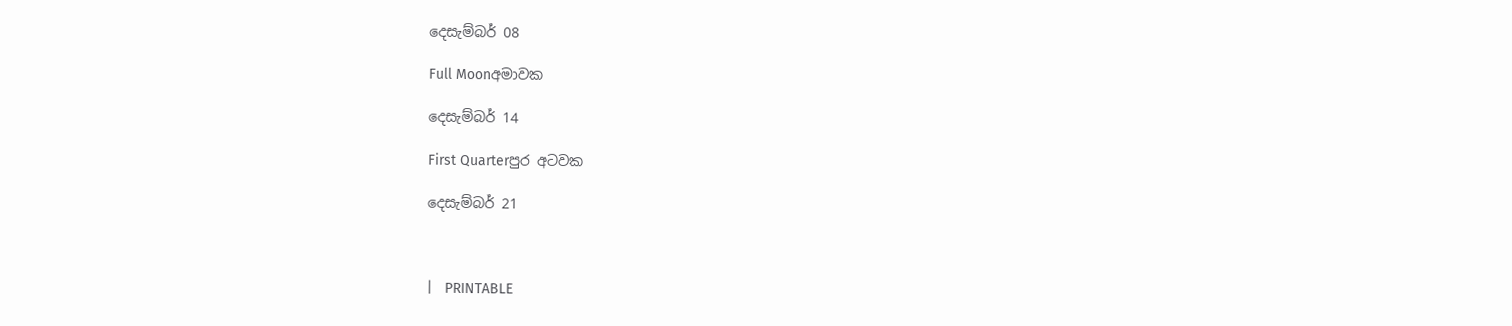දෙසැම්බර් 08

Full Moonඅමාවක

දෙසැම්බර් 14

First Quarterපුර අටවක

දෙසැම්බර් 21



|   PRINTABLE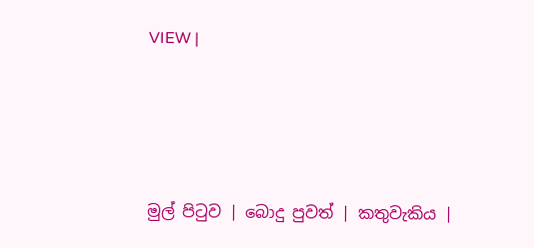VIEW |




මුල් පිටුව | බොදු පුවත් | කතුවැකිය |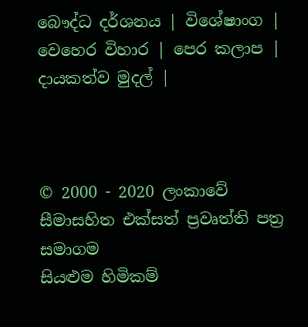බෞද්ධ දර්ශනය | විශේෂාංග | වෙහෙර විහාර | පෙර කලාප | දායකත්ව මුදල් |



© 2000 - 2020 ලංකාවේ සීමාසහිත එක්සත් ප්‍රවෘත්ති පත්‍ර සමාගම
සියළුම හිමිකම්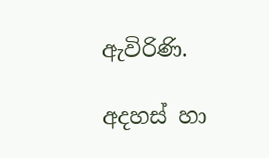ඇවිරිණි.

අදහස් හා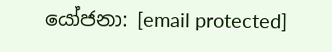යෝජනා: [email protected]